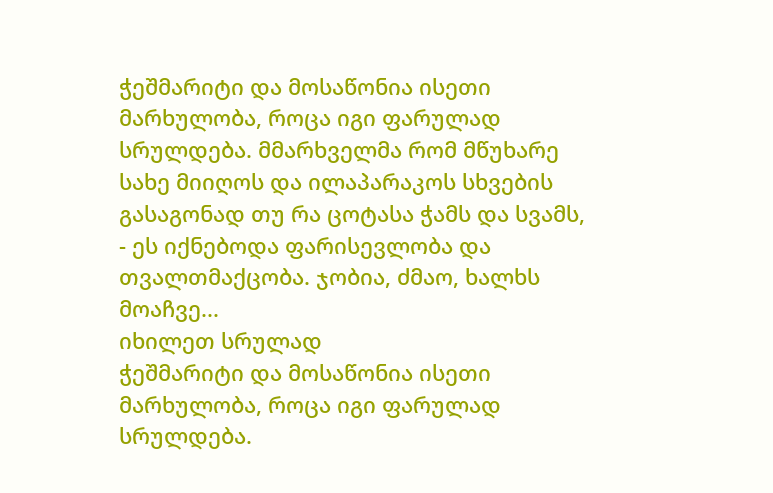ჭეშმარიტი და მოსაწონია ისეთი მარხულობა, როცა იგი ფარულად სრულდება. მმარხველმა რომ მწუხარე სახე მიიღოს და ილაპარაკოს სხვების გასაგონად თუ რა ცოტასა ჭამს და სვამს, - ეს იქნებოდა ფარისევლობა და თვალთმაქცობა. ჯობია, ძმაო, ხალხს მოაჩვე...
იხილეთ სრულად
ჭეშმარიტი და მოსაწონია ისეთი მარხულობა, როცა იგი ფარულად სრულდება.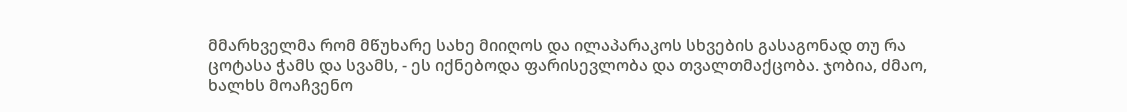მმარხველმა რომ მწუხარე სახე მიიღოს და ილაპარაკოს სხვების გასაგონად თუ რა ცოტასა ჭამს და სვამს, - ეს იქნებოდა ფარისევლობა და თვალთმაქცობა. ჯობია, ძმაო, ხალხს მოაჩვენო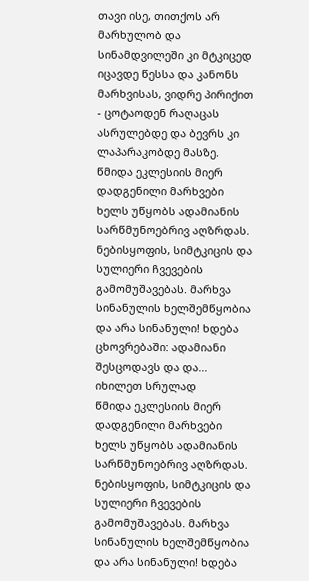თავი ისე, თითქოს არ მარხულობ და სინამდვილეში კი მტკიცედ იცავდე წესსა და კანონს მარხვისას, ვიდრე პირიქით - ცოტაოდენ რაღაცას ასრულებდე და ბევრს კი ლაპარაკობდე მასზე.
წმიდა ეკლესიის მიერ დადგენილი მარხვები ხელს უწყობს ადამიანის სარწმუნოებრივ აღზრდას. ნებისყოფის, სიმტკიცის და სულიერი ჩვევების გამომუშავებას. მარხვა სინანულის ხელშემწყობია და არა სინანული! ხდება ცხოვრებაში: ადამიანი შესცოდავს და და...
იხილეთ სრულად
წმიდა ეკლესიის მიერ დადგენილი მარხვები ხელს უწყობს ადამიანის სარწმუნოებრივ აღზრდას. ნებისყოფის, სიმტკიცის და სულიერი ჩვევების გამომუშავებას. მარხვა სინანულის ხელშემწყობია და არა სინანული! ხდება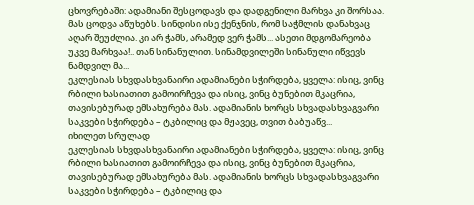ცხოვრებაში: ადამიანი შესცოდავს და დადგენილი მარხვა კი შორსაა. მას ცოდვა აწუხებს. სინდისი ისე ქენჯნის, რომ საჭმლის დანახვაც აღარ შეუძლია. კი არ ჭამს, არამედ ვერ ჭამს... ასეთი მდგომარეობა უკვე მარხვაა!.. თან სინანულით. სინამდვილეში სინანული იწვევს ნამდვილ მა...
ეკლესიას სხვდასხვანაირი ადამიანები სჭირდება, ყველა: ისიც, ვინც რბილი ხასიათით გამოირჩევა და ისიც, ვინც ბუნებით მკაცრია, თავისებურად ემსახურება მას. ადამიანის ხორცს სხვადასხვაგვარი საკვები სჭირდება – ტკბილიც და მჟავეც, თვით ბაბუაწვ...
იხილეთ სრულად
ეკლესიას სხვდასხვანაირი ადამიანები სჭირდება, ყველა: ისიც, ვინც რბილი ხასიათით გამოირჩევა და ისიც, ვინც ბუნებით მკაცრია, თავისებურად ემსახურება მას. ადამიანის ხორცს სხვადასხვაგვარი საკვები სჭირდება – ტკბილიც და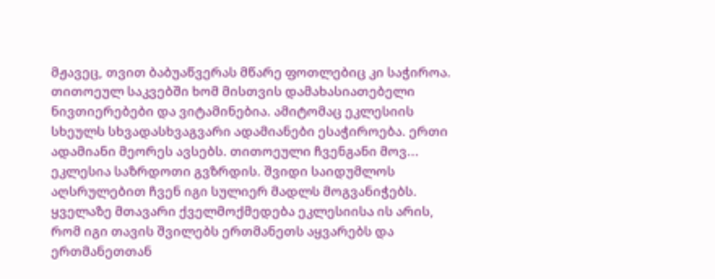მჟავეც, თვით ბაბუაწვერას მწარე ფოთლებიც კი საჭიროა. თითოეულ საკვებში ხომ მისთვის დამახასიათებელი ნივთიერებები და ვიტამინებია. ამიტომაც ეკლესიის სხეულს სხვადასხვაგვარი ადამიანები ესაჭიროება. ერთი ადამიანი მეორეს ავსებს. თითოეული ჩვენგანი მოვ...
ეკლესია საზრდოთი გვზრდის. შვიდი საიდუმლოს აღსრულებით ჩვენ იგი სულიერ მადლს მოგვანიჭებს. ყველაზე მთავარი ქველმოქმედება ეკლესიისა ის არის, რომ იგი თავის შვილებს ერთმანეთს აყვარებს და ერთმანეთთან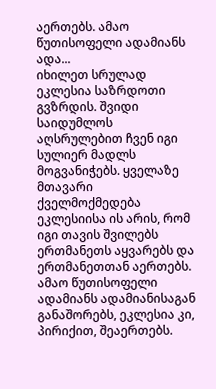აერთებს. ამაო წუთისოფელი ადამიანს ადა...
იხილეთ სრულად
ეკლესია საზრდოთი გვზრდის. შვიდი საიდუმლოს აღსრულებით ჩვენ იგი სულიერ მადლს მოგვანიჭებს. ყველაზე მთავარი ქველმოქმედება ეკლესიისა ის არის, რომ იგი თავის შვილებს ერთმანეთს აყვარებს და ერთმანეთთან აერთებს. ამაო წუთისოფელი ადამიანს ადამიანისაგან განაშორებს, ეკლესია კი, პირიქით, შეაერთებს.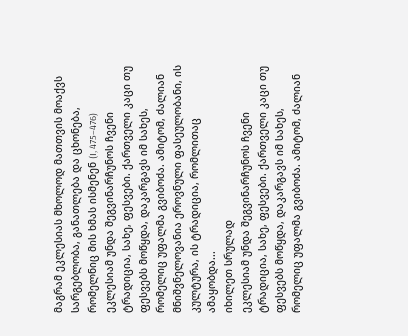მაგრამ ეკლესიას მხოლოდ მათთვის მოაქვს სარგებლობა, განათლება და ცხონება, რომელნიც მის ხმას ისმენენ (I, 475–476)
ეკლესიამ უნდა შეგვინარჩუნოს ჩვენი ტრადიცია, სახე, ფესვები. ქართველი კაცი თუ ფესვებს მოწყდა, დაკარგავს იმ სახეს, რომელიც უფალმა გვიბოძა. ამიტომ, ძალიან მნიშვნელოვანია ეროვნული ფასეულობანი, ის კულტურა, ის ტრადიცია, რომლითაც ამაყობდა...
იხილეთ სრულად
ეკლესიამ უნდა შეგვინარჩუნოს ჩვენი ტრადიცია, სახე, ფესვები. ქართველი კაცი თუ ფესვებს მოწყდა, დაკარგავს იმ სახეს, რომელიც უფალმა გვიბოძა. ამიტომ, ძალიან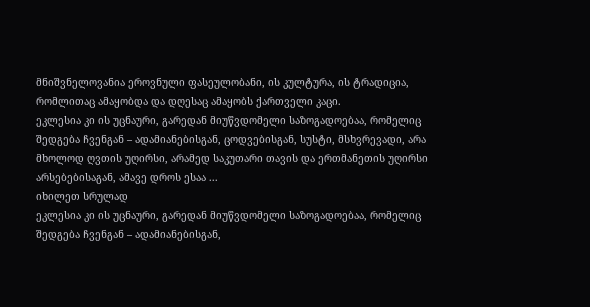მნიშვნელოვანია ეროვნული ფასეულობანი, ის კულტურა, ის ტრადიცია, რომლითაც ამაყობდა და დღესაც ამაყობს ქართველი კაცი.
ეკლესია კი ის უცნაური, გარედან მიუწვდომელი საზოგადოებაა, რომელიც შედგება ჩვენგან – ადამიანებისგან, ცოდვებისგან, სუსტი, მსხვრევადი, არა მხოლოდ ღვთის უღირსი, არამედ საკუთარი თავის და ერთმანეთის უღირსი არსებებისაგან, ამავე დროს ესაა ...
იხილეთ სრულად
ეკლესია კი ის უცნაური, გარედან მიუწვდომელი საზოგადოებაა, რომელიც შედგება ჩვენგან – ადამიანებისგან,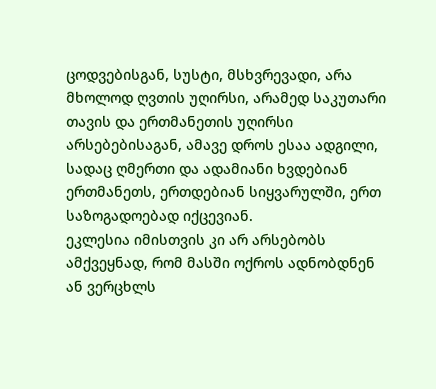ცოდვებისგან, სუსტი, მსხვრევადი, არა მხოლოდ ღვთის უღირსი, არამედ საკუთარი თავის და ერთმანეთის უღირსი არსებებისაგან, ამავე დროს ესაა ადგილი, სადაც ღმერთი და ადამიანი ხვდებიან ერთმანეთს, ერთდებიან სიყვარულში, ერთ საზოგადოებად იქცევიან.
ეკლესია იმისთვის კი არ არსებობს ამქვეყნად, რომ მასში ოქროს ადნობდნენ ან ვერცხლს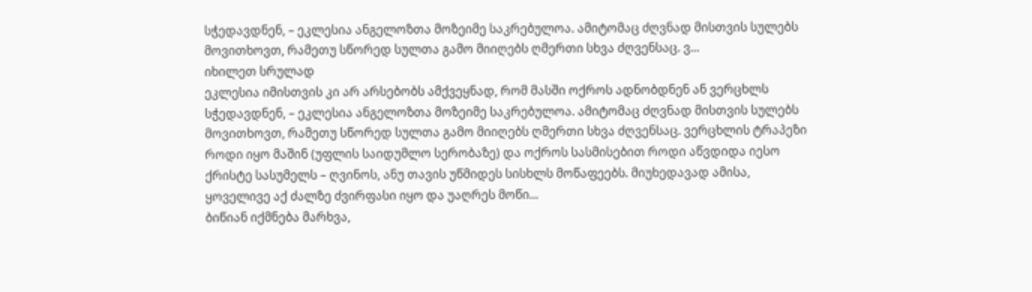სჭედავდნენ, – ეკლესია ანგელოზთა მოზეიმე საკრებულოა. ამიტომაც ძღვნად მისთვის სულებს მოვითხოვთ, რამეთუ სწორედ სულთა გამო მიიღებს ღმერთი სხვა ძღვენსაც. ვ...
იხილეთ სრულად
ეკლესია იმისთვის კი არ არსებობს ამქვეყნად, რომ მასში ოქროს ადნობდნენ ან ვერცხლს სჭედავდნენ, – ეკლესია ანგელოზთა მოზეიმე საკრებულოა. ამიტომაც ძღვნად მისთვის სულებს მოვითხოვთ, რამეთუ სწორედ სულთა გამო მიიღებს ღმერთი სხვა ძღვენსაც. ვერცხლის ტრაპეზი როდი იყო მაშინ (უფლის საიდუმლო სერობაზე) და ოქროს სასმისებით როდი აწვდიდა იესო ქრისტე სასუმელს – ღვინოს, ანუ თავის უწმიდეს სისხლს მოწაფეებს. მიუხედავად ამისა, ყოველივე აქ ძალზე ძვირფასი იყო და უაღრეს მოწი...
ბიწიან იქმნება მარხვა,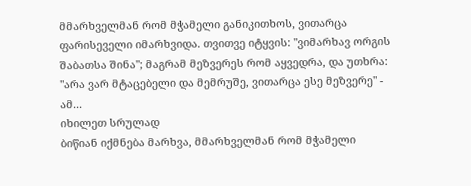მმარხველმან რომ მჭამელი განიკითხოს, ვითარცა ფარისეველი იმარხვიდა. თვითვე იტყვის: "ვიმარხავ ორგის შაბათსა შინა"; მაგრამ მეზვერეს რომ აყვედრა, და უთხრა: "არა ვარ მტაცებელი და მემრუშე, ვითარცა ესე მეზვერე" - ამ...
იხილეთ სრულად
ბიწიან იქმნება მარხვა, მმარხველმან რომ მჭამელი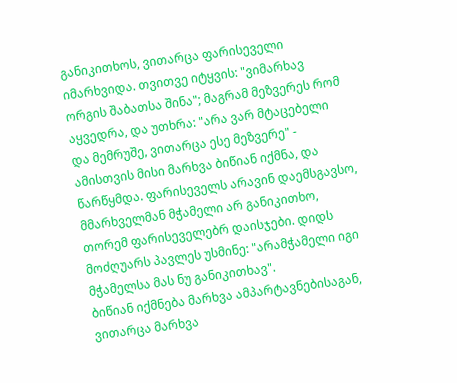განიკითხოს, ვითარცა ფარისეველი იმარხვიდა. თვითვე იტყვის: "ვიმარხავ ორგის შაბათსა შინა"; მაგრამ მეზვერეს რომ აყვედრა, და უთხრა: "არა ვარ მტაცებელი და მემრუშე, ვითარცა ესე მეზვერე" - ამისთვის მისი მარხვა ბიწიან იქმნა, და წარწყმდა. ფარისეველს არავინ დაემსგავსო, მმარხველმან მჭამელი არ განიკითხო, თორემ ფარისეველებრ დაისჯები. დიდს მოძღუარს პავლეს უსმინე: "არამჭამელი იგი მჭამელსა მას ნუ განიკითხავ".
ბიწიან იქმნება მარხვა ამპარტავნებისაგან, ვითარცა მარხვა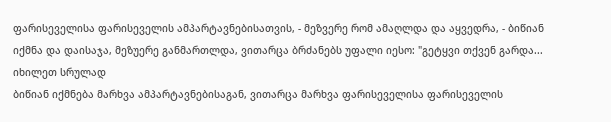ფარისეველისა ფარისეველის ამპარტავნებისათვის, - მეზვერე რომ ამაღლდა და აყვედრა, - ბიწიან იქმნა და დაისაჯა, მეზუერე განმართლდა, ვითარცა ბრძანებს უფალი იესო: "გეტყვი თქვენ გარდა...
იხილეთ სრულად
ბიწიან იქმნება მარხვა ამპარტავნებისაგან, ვითარცა მარხვა ფარისეველისა ფარისეველის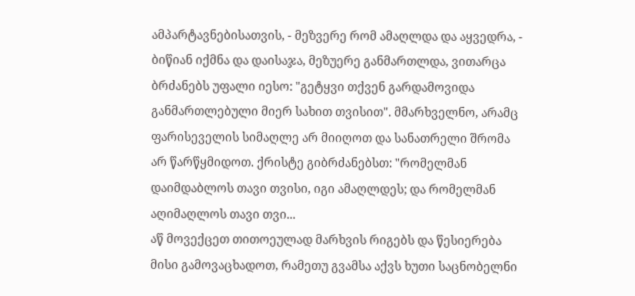ამპარტავნებისათვის, - მეზვერე რომ ამაღლდა და აყვედრა, - ბიწიან იქმნა და დაისაჯა, მეზუერე განმართლდა, ვითარცა ბრძანებს უფალი იესო: "გეტყვი თქვენ გარდამოვიდა განმართლებული მიერ სახით თვისით". მმარხველნო, არამც ფარისეველის სიმაღლე არ მიიღოთ და სანათრელი შრომა არ წარწყმიდოთ. ქრისტე გიბრძანებსთ: "რომელმან დაიმდაბლოს თავი თვისი, იგი ამაღლდეს; და რომელმან აღიმაღლოს თავი თვი...
აწ მოვექცეთ თითოეულად მარხვის რიგებს და წესიერება მისი გამოვაცხადოთ, რამეთუ გვამსა აქვს ხუთი საცნობელნი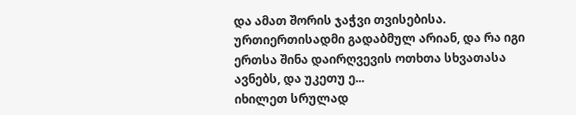და ამათ შორის ჯაჭვი თვისებისა. ურთიერთისადმი გადაბმულ არიან, და რა იგი ერთსა შინა დაირღვევის ოთხთა სხვათასა ავნებს, და უკეთუ ე...
იხილეთ სრულად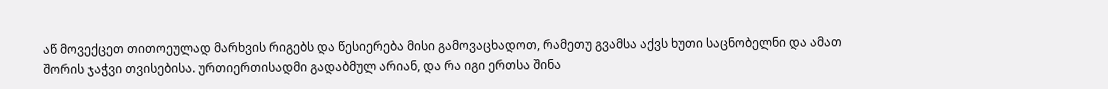აწ მოვექცეთ თითოეულად მარხვის რიგებს და წესიერება მისი გამოვაცხადოთ, რამეთუ გვამსა აქვს ხუთი საცნობელნი და ამათ შორის ჯაჭვი თვისებისა. ურთიერთისადმი გადაბმულ არიან, და რა იგი ერთსა შინა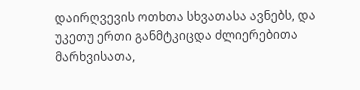დაირღვევის ოთხთა სხვათასა ავნებს, და უკეთუ ერთი განმტკიცდა ძლიერებითა მარხვისათა,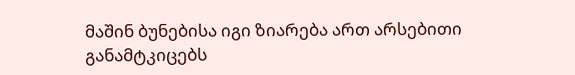მაშინ ბუნებისა იგი ზიარება ართ არსებითი განამტკიცებს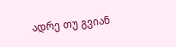ადრე თუ გვიან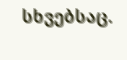სხვებსაც.